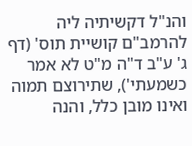והנ"ל דקשיתיה ליה להרמב"ם קושיית תוס' (דף ג' ע"ב ד"ה מ"ט לא אמר כשמעתי'), שתירוצם תמוה ואינו מובן כלל, והנה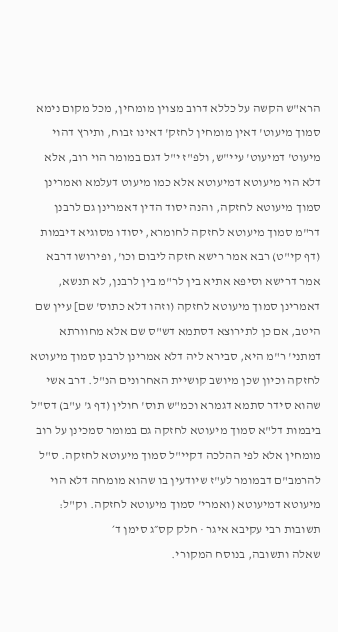הרא"ש הקשה על כללא דרוב מצוין מומחין, מכל מקום נימא סמוך מיעוט' דאין מומחין לחזק' דאינו זבוח, ותירץ דהוי מיעוט' דמיעוט' עיי"ש, ולפ"ז י"ל דגם במומר הוי רוב, אלא דלא הוי מיעוטא דמיעוטא אלא כמו מיעוט דעלמא ואמרינן סמוך מיעוטא לחזקה, והנה יסוד הדין דאמרינן גם לרבנן דר"מ סמוך מיעוטא לחזקה לחומרא, יסודו מסוגיא דיבמות (דף קי"ט) רבא אמר רישא חזקה ליבום וכו', ופירושו דרבא אמר דרישא וסיפא אתיא בין לר"מ בין לרבנן, לא תנשא, דאמרינן סמוך מיעוטא לחזקה (וזהו דלא כתוס' שם] עיין שם היטב, אם כן לתירוצא דסתמא דש"ס שם אלא מחוורתא דמתני' ר"מ היא, סבירא ליה דלא אמרינן לרבנן סמוך מיעוטא לחזקה וכיון שכן מיושב קושיית האחרונים הנ"ל. דרב אשי שהוא סידר סתמא דגמרא וכמ"ש תוס' חולין (דף ג' ע"ב) דס"ל ביבמות דל"א סמוך מיעוטא לחזקה גם במומר סמכינן על רוב מומחין אלא לפי ההלכה דקיי"ל סמוך מיעוטא לחזקה. ס"ל להרמב"ם דבמומר לע"ז שיודעין בו שהוא מומחה דלא הוי מיעוטא דמיעוטא (ואמרי' סמוך מיעוטא לחזקה. וק"ל:
תשובות רבי עקיבא איגר · חלק קס״ג סימן ד׳
שאלה ותשובה, בנוסח המקורי.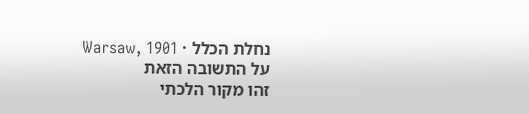נחלת הכלל · Warsaw, 1901
על התשובה הזאת
זהו מקור הלכתי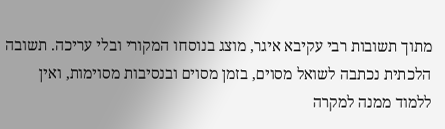מתוך תשובות רבי עקיבא איגר, מוצג בנוסחו המקורי ובלי עריכה. תשובה הלכתית נכתבה לשואל מסוים, בזמן מסוים ובנסיבות מסוימות, ואין ללמוד ממנה למקרה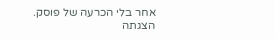אחר בלי הכרעה של פוסק. הצגתה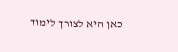כאן היא לצורך לימוד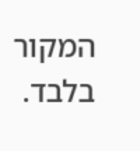המקור בלבד.